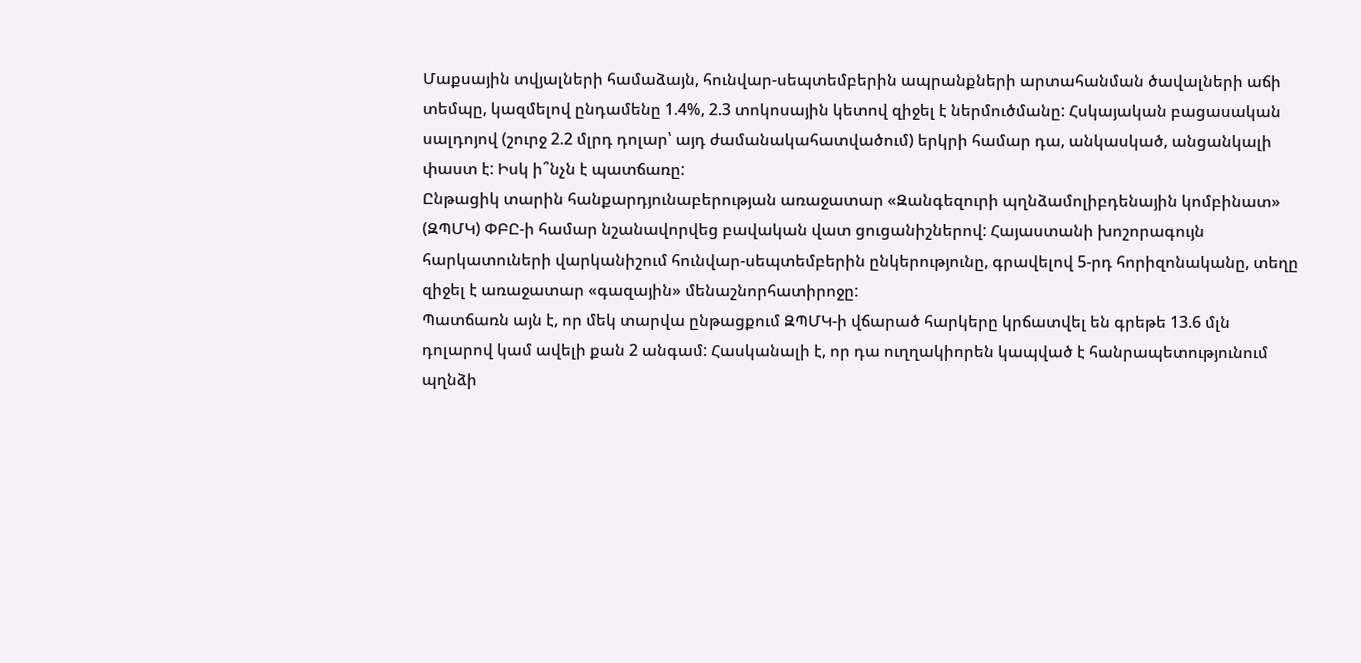Մաքսային տվյալների համաձայն, հունվար-սեպտեմբերին ապրանքների արտահանման ծավալների աճի տեմպը, կազմելով ընդամենը 1.4%, 2.3 տոկոսային կետով զիջել է ներմուծմանը: Հսկայական բացասական սալդոյով (շուրջ 2.2 մլրդ դոլար՝ այդ ժամանակահատվածում) երկրի համար դա, անկասկած, անցանկալի փաստ է: Իսկ ի՞նչն է պատճառը:
Ընթացիկ տարին հանքարդյունաբերության առաջատար «Զանգեզուրի պղնձամոլիբդենային կոմբինատ» (ԶՊՄԿ) ՓԲԸ-ի համար նշանավորվեց բավական վատ ցուցանիշներով: Հայաստանի խոշորագույն հարկատուների վարկանիշում հունվար-սեպտեմբերին ընկերությունը, գրավելով 5-րդ հորիզոնականը, տեղը զիջել է առաջատար «գազային» մենաշնորհատիրոջը:
Պատճառն այն է, որ մեկ տարվա ընթացքում ԶՊՄԿ-ի վճարած հարկերը կրճատվել են գրեթե 13.6 մլն դոլարով կամ ավելի քան 2 անգամ: Հասկանալի է, որ դա ուղղակիորեն կապված է հանրապետությունում պղնձի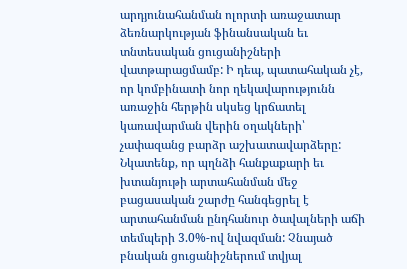արդյունահանման ոլորտի առաջատար ձեռնարկության ֆինանսական եւ տնտեսական ցուցանիշների վատթարացմամբ: Ի դեպ, պատահական չէ, որ կոմբինատի նոր ղեկավարությունն առաջին հերթին սկսեց կրճատել կառավարման վերին օղակների՝ չափազանց բարձր աշխատավարձերը:
Նկատենք, որ պղնձի հանքաքարի եւ խտանյութի արտահանման մեջ բացասական շարժը հանգեցրել է արտահանման ընդհանուր ծավալների աճի տեմպերի 3.0%-ով նվազման: Չնայած բնական ցուցանիշներում տվյալ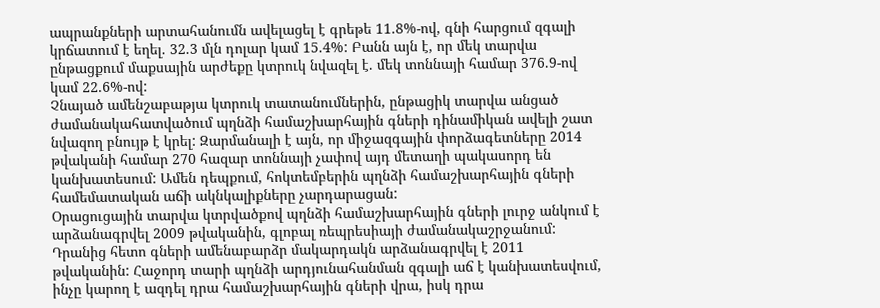ապրանքների արտահանումն ավելացել է գրեթե 11.8%-ով, գնի հարցում զգալի կրճատում է եղել. 32.3 մլն դոլար կամ 15.4%: Բանն այն է, որ մեկ տարվա ընթացքում մաքսային արժեքը կտրուկ նվազել է. մեկ տոննայի համար 376.9-ով կամ 22.6%-ով:
Չնայած ամենշաբաթյա կտրուկ տատանումներին, ընթացիկ տարվա անցած ժամանակահատվածում պղնձի համաշխարհային գների դինամիկան ավելի շատ նվազող բնույթ է կրել: Զարմանալի է այն, որ միջազգային փորձագետները 2014 թվականի համար 270 հազար տոննայի չափով այդ մետաղի պակասորդ են կանխատեսում: Ամեն դեպքում, հոկտեմբերին պղնձի համաշխարհային գների համեմատական աճի ակնկալիքները չարդարացան:
Օրացուցային տարվա կտրվածքով պղնձի համաշխարհային գների լուրջ անկում է արձանագրվել 2009 թվականին, գլոբալ ռեպրեսիայի ժամանակաշրջանում: Դրանից հետո գների ամենաբարձր մակարդակն արձանագրվել է 2011 թվականին: Հաջորդ տարի պղնձի արդյունահանման զգալի աճ է կանխատեսվում, ինչը կարող է ազդել դրա համաշխարհային գների վրա, իսկ դրա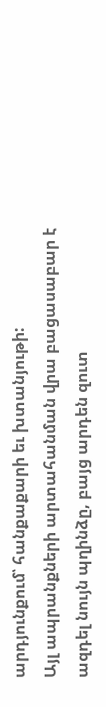արդյունքում՝ հանքաքարի եւ խտանյութի:
Այլ ապրանքների արտահանման վրա բացասաբար է ազդել նույն պղինձը, բայց արդեն զուտ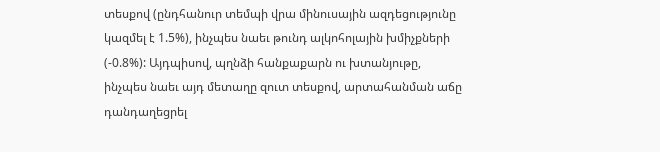տեսքով (ընդհանուր տեմպի վրա մինուսային ազդեցությունը կազմել է 1.5%), ինչպես նաեւ թունդ ալկոհոլային խմիչքների (-0.8%): Այդպիսով, պղնձի հանքաքարն ու խտանյութը, ինչպես նաեւ այդ մետաղը զուտ տեսքով, արտահանման աճը դանդաղեցրել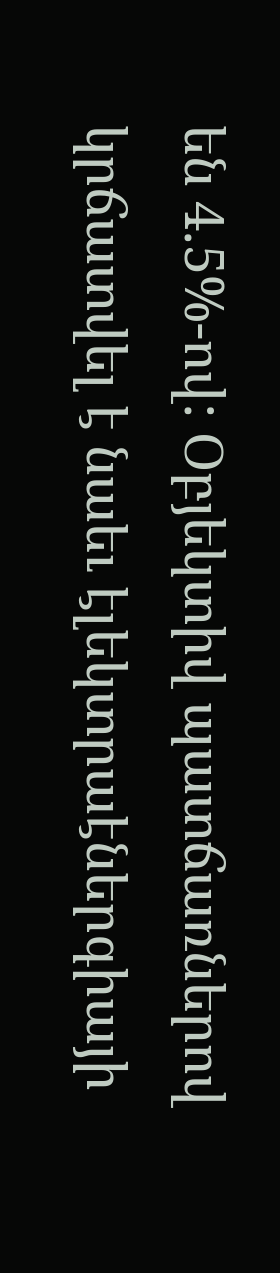են 4.5%-ով: Օբյեկտիվ պատճառներով կրճատվել է նաեւ էլեկտրաէներգիայի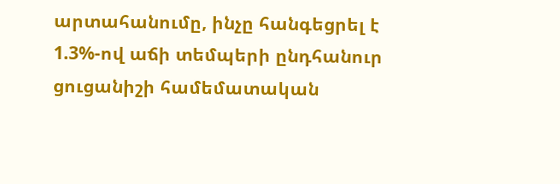արտահանումը, ինչը հանգեցրել է 1.3%-ով աճի տեմպերի ընդհանուր ցուցանիշի համեմատական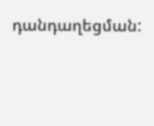դանդաղեցման: